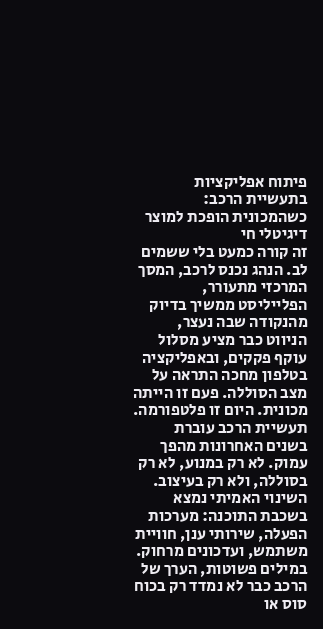פיתוח אפליקציות בתעשיית הרכב: כשהמכונית הופכת למוצר דיגיטלי חי
זה קורה כמעט בלי ששמים לב. הנהג נכנס לרכב, המסך המרכזי מתעורר, הפלייליסט ממשיך בדיוק מהנקודה שבה נעצר, הניווט כבר מציע מסלול עוקף פקקים, ובאפליקציה בטלפון מחכה התראה על מצב הסוללה. פעם זו הייתה מכונית. היום זו פלטפורמה.
תעשיית הרכב עוברת בשנים האחרונות מהפך עמוק. לא רק במנוע, לא רק בסוללה, ולא רק בעיצוב. השינוי האמיתי נמצא בשכבת התוכנה: מערכות הפעלה, שירותי ענן, חוויית משתמש, ועדכונים מרחוק. במילים פשוטות, הערך של הרכב כבר לא נמדד רק בכוח סוס או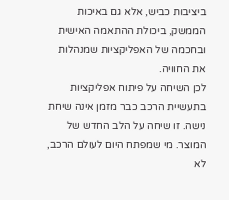ביציבות כביש, אלא גם באיכות הממשק, ביכולת ההתאמה האישית ובחכמה של האפליקציות שמנהלות את החוויה.
לכן השיחה על פיתוח אפליקציות בתעשיית הרכב כבר מזמן אינה שיחת נישה. זו שיחה על הלב החדש של המוצר. מי שמפתח היום לעולם הרכב, לא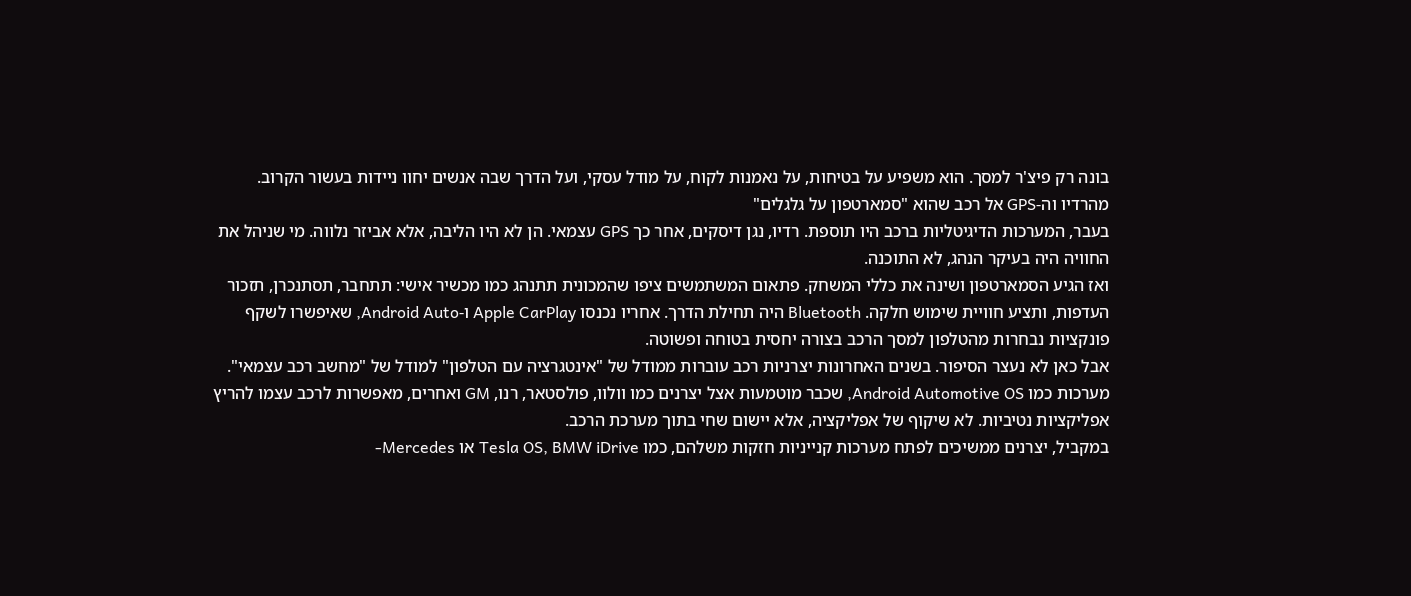בונה רק פיצ'ר למסך. הוא משפיע על בטיחות, על נאמנות לקוח, על מודל עסקי, ועל הדרך שבה אנשים יחוו ניידות בעשור הקרוב.
מהרדיו וה-GPS אל רכב שהוא "סמארטפון על גלגלים"
בעבר, המערכות הדיגיטליות ברכב היו תוספת. רדיו, נגן דיסקים, אחר כך GPS עצמאי. הן לא היו הליבה, אלא אביזר נלווה. מי שניהל את החוויה היה בעיקר הנהג, לא התוכנה.
ואז הגיע הסמארטפון ושינה את כללי המשחק. פתאום המשתמשים ציפו שהמכונית תתנהג כמו מכשיר אישי: תתחבר, תסתנכרן, תזכור העדפות, ותציע חוויית שימוש חלקה. Bluetooth היה תחילת הדרך. אחריו נכנסו Apple CarPlay ו-Android Auto, שאיפשרו לשקף פונקציות נבחרות מהטלפון למסך הרכב בצורה יחסית בטוחה ופשוטה.
אבל כאן לא נעצר הסיפור. בשנים האחרונות יצרניות רכב עוברות ממודל של "אינטגרציה עם הטלפון" למודל של "מחשב רכב עצמאי". מערכות כמו Android Automotive OS, שכבר מוטמעות אצל יצרנים כמו וולוו, פולסטאר, רנו, GM ואחרים, מאפשרות לרכב עצמו להריץ אפליקציות נטיביות. לא שיקוף של אפליקציה, אלא יישום שחי בתוך מערכת הרכב.
במקביל, יצרנים ממשיכים לפתח מערכות קנייניות חזקות משלהם, כמו Tesla OS, BMW iDrive או Mercedes-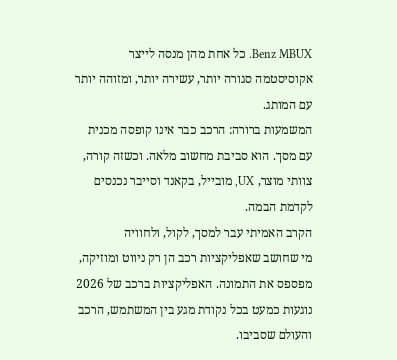Benz MBUX. כל אחת מהן מנסה לייצר אקוסיסטמה סגורה יותר, עשירה יותר, ומזוהה יותר עם המותג.
המשמעות ברורה: הרכב כבר אינו קופסה מכנית עם מסך. הוא סביבת מחשוב מלאה. וכשזה קורה, צוותי מוצר, UX, מובייל, בקאנד וסייבר נכנסים לקדמת הבמה.
הקרב האמיתי עבר למסך, לקול, ולחוויה
מי שחושב שאפליקציות רכב הן רק ניווט ומוזיקה, מפספס את התמונה. האפליקציות ברכב של 2026 נוגעות כמעט בכל נקודת מגע בין המשתמש, הרכב והעולם שסביבו.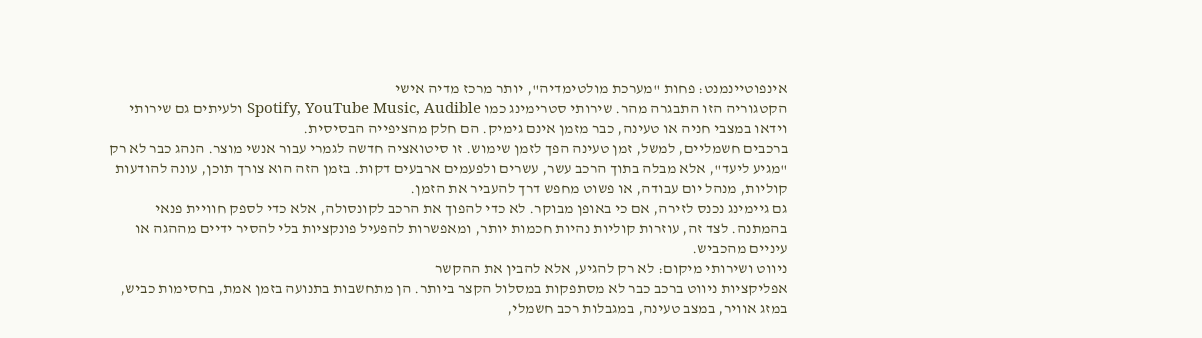אינפוטיינמנט: פחות "מערכת מולטימדיה", יותר מרכז מדיה אישי
הקטגוריה הזו התבגרה מהר. שירותי סטרימינג כמו Spotify, YouTube Music, Audible ולעיתים גם שירותי וידאו במצבי חניה או טעינה, כבר מזמן אינם גימיק. הם חלק מהציפייה הבסיסית.
ברכבים חשמליים, למשל, זמן טעינה הפך לזמן שימוש. זו סיטואציה חדשה לגמרי עבור אנשי מוצר. הנהג כבר לא רק "מגיע ליעד", אלא מבלה בתוך הרכב עשר, עשרים ולפעמים ארבעים דקות. בזמן הזה הוא צורך תוכן, עונה להודעות קוליות, מנהל יום עבודה, או פשוט מחפש דרך להעביר את הזמן.
גם גיימינג נכנס לזירה, אם כי באופן מבוקר. לא כדי להפוך את הרכב לקונסולה, אלא כדי לספק חוויית פנאי בהמתנה. לצד זה, עוזרות קוליות נהיות חכמות יותר, ומאפשרות להפעיל פונקציות בלי להסיר ידיים מההגה או עיניים מהכביש.
ניווט ושירותי מיקום: לא רק להגיע, אלא להבין את ההקשר
אפליקציות ניווט ברכב כבר לא מסתפקות במסלול הקצר ביותר. הן מתחשבות בתנועה בזמן אמת, בחסימות כביש, במזג אוויר, במצב טעינה, במגבלות רכב חשמלי,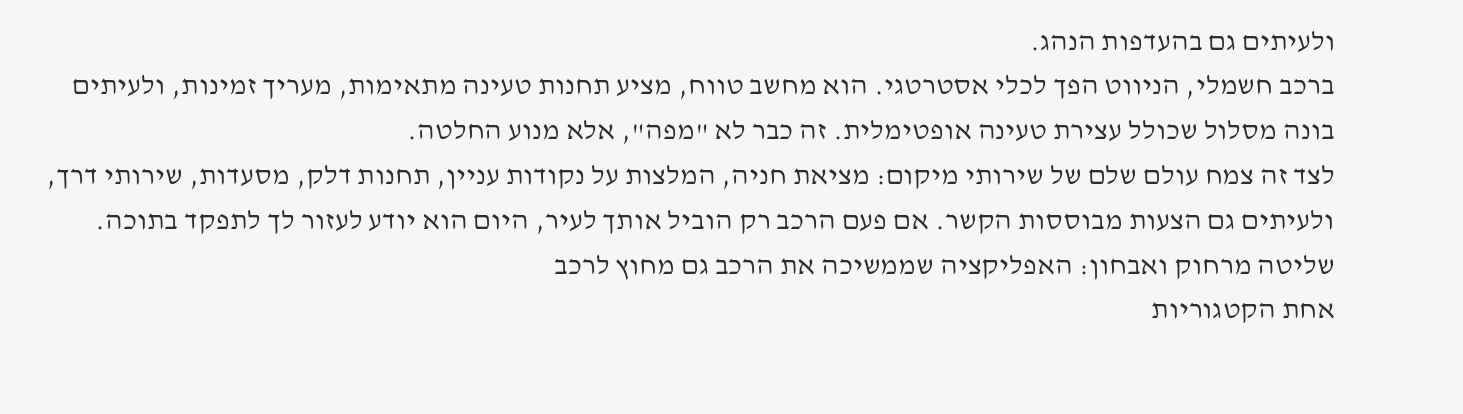ולעיתים גם בהעדפות הנהג.
ברכב חשמלי, הניווט הפך לכלי אסטרטגי. הוא מחשב טווח, מציע תחנות טעינה מתאימות, מעריך זמינות, ולעיתים בונה מסלול שכולל עצירת טעינה אופטימלית. זה כבר לא "מפה", אלא מנוע החלטה.
לצד זה צמח עולם שלם של שירותי מיקום: מציאת חניה, המלצות על נקודות עניין, תחנות דלק, מסעדות, שירותי דרך, ולעיתים גם הצעות מבוססות הקשר. אם פעם הרכב רק הוביל אותך לעיר, היום הוא יודע לעזור לך לתפקד בתוכה.
שליטה מרחוק ואבחון: האפליקציה שממשיכה את הרכב גם מחוץ לרכב
אחת הקטגוריות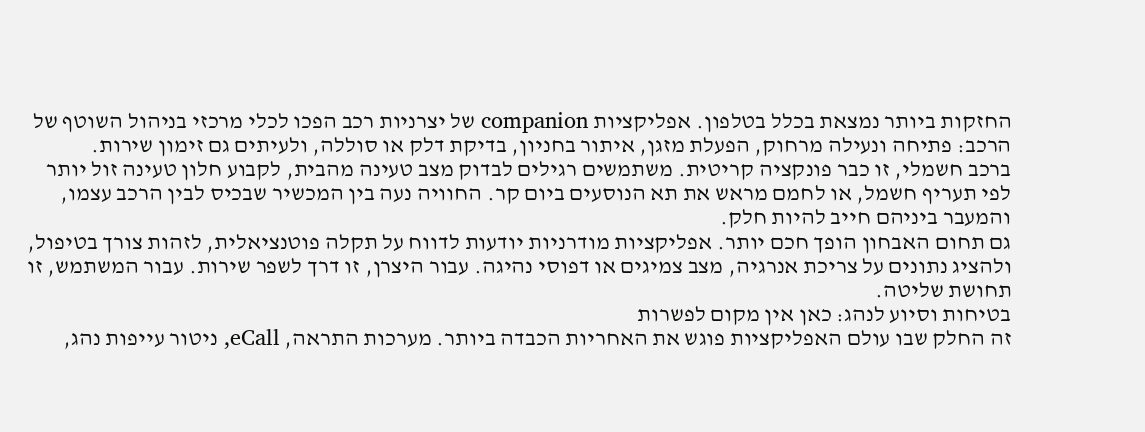החזקות ביותר נמצאת בכלל בטלפון. אפליקציות companion של יצרניות רכב הפכו לכלי מרכזי בניהול השוטף של הרכב: פתיחה ונעילה מרחוק, הפעלת מזגן, איתור בחניון, בדיקת דלק או סוללה, ולעיתים גם זימון שירות.
ברכב חשמלי, זו כבר פונקציה קריטית. משתמשים רגילים לבדוק מצב טעינה מהבית, לקבוע חלון טעינה זול יותר לפי תעריף חשמל, או לחמם מראש את תא הנוסעים ביום קר. החוויה נעה בין המכשיר שבכיס לבין הרכב עצמו, והמעבר ביניהם חייב להיות חלק.
גם תחום האבחון הופך חכם יותר. אפליקציות מודרניות יודעות לדווח על תקלה פוטנציאלית, לזהות צורך בטיפול, ולהציג נתונים על צריכת אנרגיה, מצב צמיגים או דפוסי נהיגה. עבור היצרן, זו דרך לשפר שירות. עבור המשתמש, זו תחושת שליטה.
בטיחות וסיוע לנהג: כאן אין מקום לפשרות
זה החלק שבו עולם האפליקציות פוגש את האחריות הכבדה ביותר. מערכות התראה, eCall, ניטור עייפות נהג,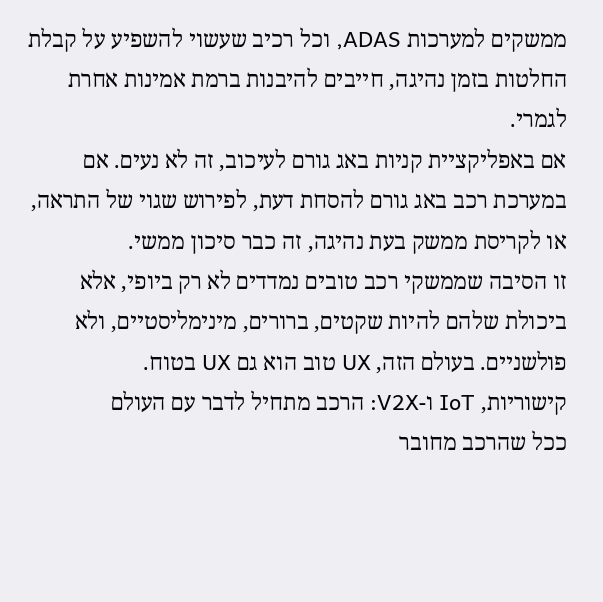ממשקים למערכות ADAS, וכל רכיב שעשוי להשפיע על קבלת החלטות בזמן נהיגה, חייבים להיבנות ברמת אמינות אחרת לגמרי.
אם באפליקציית קניות באג גורם לעיכוב, זה לא נעים. אם במערכת רכב באג גורם להסחת דעת, לפירוש שגוי של התראה, או לקריסת ממשק בעת נהיגה, זה כבר סיכון ממשי.
זו הסיבה שממשקי רכב טובים נמדדים לא רק ביופי, אלא ביכולת שלהם להיות שקטים, ברורים, מינימליסטיים, ולא פולשניים. בעולם הזה, UX טוב הוא גם UX בטוח.
קישוריות, IoT ו-V2X: הרכב מתחיל לדבר עם העולם
ככל שהרכב מחובר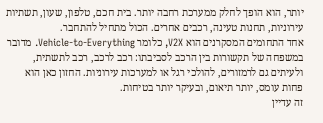יותר, הוא הופך לחלק ממערכת רחבה יותר. בית חכם, טלפון, שעון, תשתיות עירוניות, תחנות טעינה, רכבים אחרים. הכול מתחיל להתחבר.
אחד התחומים המסקרנים הוא V2X, כלומר Vehicle-to-Everything. מדובר במשפחה של תקשורות בין הרכב לסביבתו: רכב לרכב, רכב לתשתית, ולעיתים גם לרמזורים, להולכי רגל או למערכות עירוניות. החזון כאן הוא פחות עומס, יותר תיאום, ובעיקר יותר בטיחות.
זה עדיין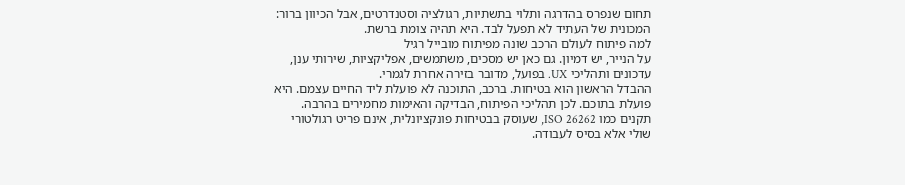תחום שנפרס בהדרגה ותלוי בתשתיות, רגולציה וסטנדרטים, אבל הכיוון ברור: המכונית של העתיד לא תפעל לבד. היא תהיה צומת ברשת.
למה פיתוח לעולם הרכב שונה מפיתוח מובייל רגיל
על הנייר, יש דמיון. גם כאן יש מסכים, משתמשים, אפליקציות, שירותי ענן, עדכונים ותהליכי UX. בפועל, מדובר בזירה אחרת לגמרי.
ההבדל הראשון הוא בטיחות. ברכב, התוכנה לא פועלת ליד החיים עצמם. היא פועלת בתוכם. לכן תהליכי הפיתוח, הבדיקה והאימות מחמירים בהרבה. תקנים כמו ISO 26262, שעוסק בבטיחות פונקציונלית, אינם פריט רגולטורי שולי אלא בסיס לעבודה.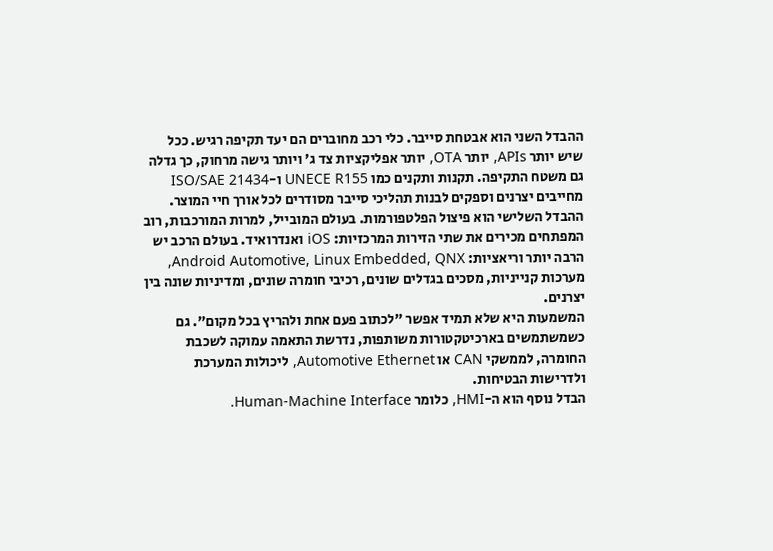ההבדל השני הוא אבטחת סייבר. כלי רכב מחוברים הם יעד תקיפה רגיש. ככל שיש יותר APIs, יותר OTA, יותר אפליקציות צד ג' ויותר גישה מרחוק, כך גדלה גם משטח התקיפה. תקנות ותקנים כמו UNECE R155 ו-ISO/SAE 21434 מחייבים יצרנים וספקים לבנות תהליכי סייבר מסודרים לכל אורך חיי המוצר.
ההבדל השלישי הוא פיצול הפלטפורמות. בעולם המובייל, למרות המורכבות, רוב המפתחים מכירים את שתי הזירות המרכזיות: iOS ואנדרואיד. בעולם הרכב יש הרבה יותר וריאציות: Android Automotive, Linux Embedded, QNX, מערכות קנייניות, מסכים בגדלים שונים, רכיבי חומרה שונים, ומדיניות שונה בין יצרנים.
המשמעות היא שלא תמיד אפשר "לכתוב פעם אחת ולהריץ בכל מקום". גם כשמשתמשים בארכיטקטורות משותפות, נדרשת התאמה עמוקה לשכבת החומרה, לממשקי CAN או Automotive Ethernet, ליכולות המערכת ולדרישות הבטיחות.
הבדל נוסף הוא ה-HMI, כלומר Human-Machine Interface.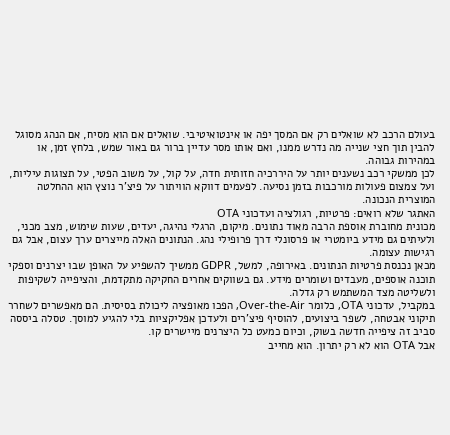בעולם הרכב לא שואלים רק אם המסך יפה או אינטואיטיבי. שואלים אם הוא מסיח, אם הנהג מסוגל להבין תוך חצי שנייה מה נדרש ממנו, ואם אותו מסר עדיין ברור גם באור שמש, בלחץ זמן, או במהירות גבוהה.
לכן ממשקי רכב נשענים יותר על היררכיה חזותית חדה, על קול, על משוב הפטי, על תצוגות עיליות, ועל צמצום פעולות מורכבות בזמן נסיעה. לפעמים דווקא הוויתור על פיצ'ר נוצץ הוא ההחלטה המוצרית הנכונה.
האתגר שלא רואים: פרטיות, רגולציה ועדכוני OTA
מכונית מחוברת אוספת הרבה מאוד נתונים. מיקום, הרגלי נהיגה, יעדים, שעות שימוש, מצב מכני, ולעיתים גם מידע ביומטרי או פרסונלי דרך פרופילי נהג. הנתונים האלה מייצרים ערך עצום, אבל גם רגישות עצומה.
מכאן נכנסת פרטיות הנתונים. באירופה, למשל, GDPR ממשיך להשפיע על האופן שבו יצרנים וספקי תוכנה אוספים, מעבדים ושומרים מידע. גם בשווקים אחרים החקיקה מתקדמת, והציפייה לשקיפות ולשליטה מצד המשתמש רק גדלה.
במקביל, עדכוני OTA, כלומר Over-the-Air, הפכו מאופציה ליכולת בסיסית. הם מאפשרים לשחרר תיקוני אבטחה, לשפר ביצועים, להוסיף פיצ'רים ולעדכן אפליקציות בלי להגיע למוסך. טסלה ביססה סביב זה ציפייה חדשה בשוק, וכיום כמעט כל היצרנים מיישרים קו.
אבל OTA הוא לא רק יתרון. הוא מחייב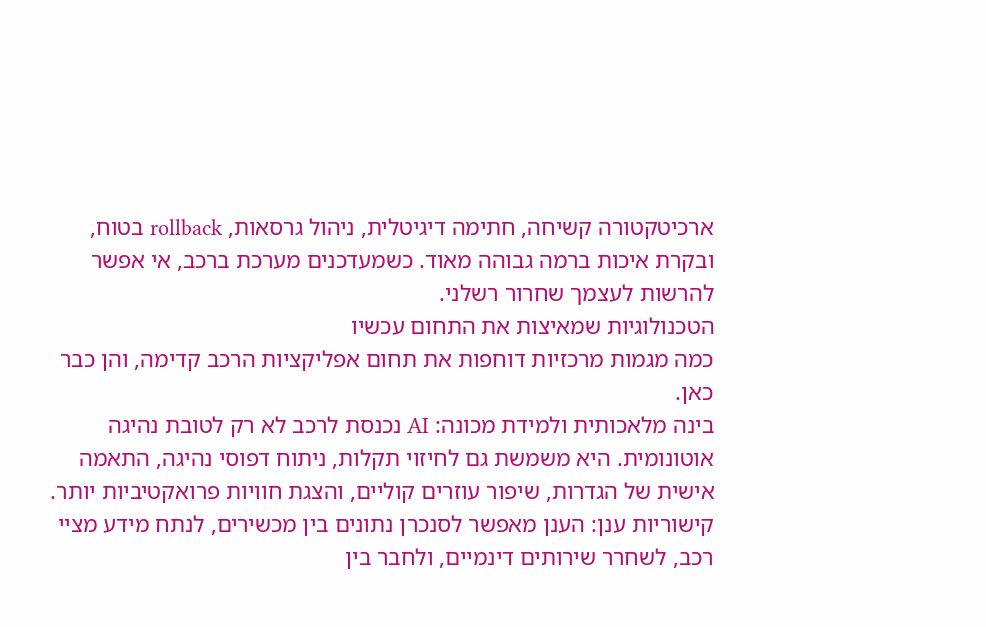ארכיטקטורה קשיחה, חתימה דיגיטלית, ניהול גרסאות, rollback בטוח, ובקרת איכות ברמה גבוהה מאוד. כשמעדכנים מערכת ברכב, אי אפשר להרשות לעצמך שחרור רשלני.
הטכנולוגיות שמאיצות את התחום עכשיו
כמה מגמות מרכזיות דוחפות את תחום אפליקציות הרכב קדימה, והן כבר כאן.
בינה מלאכותית ולמידת מכונה: AI נכנסת לרכב לא רק לטובת נהיגה אוטונומית. היא משמשת גם לחיזוי תקלות, ניתוח דפוסי נהיגה, התאמה אישית של הגדרות, שיפור עוזרים קוליים, והצגת חוויות פרואקטיביות יותר.
קישוריות ענן: הענן מאפשר לסנכרן נתונים בין מכשירים, לנתח מידע מציי רכב, לשחרר שירותים דינמיים, ולחבר בין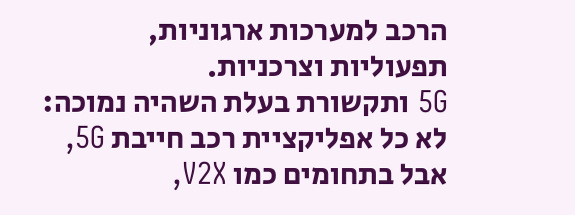הרכב למערכות ארגוניות, תפעוליות וצרכניות.
5G ותקשורת בעלת השהיה נמוכה: לא כל אפליקציית רכב חייבת 5G, אבל בתחומים כמו V2X,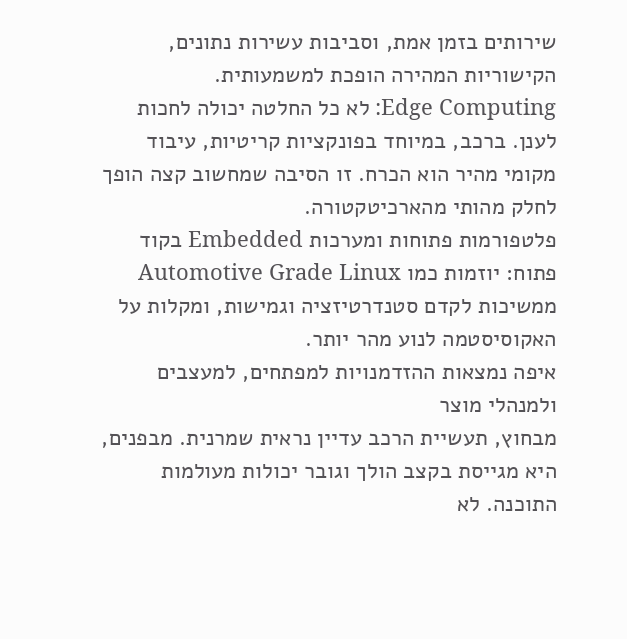שירותים בזמן אמת, וסביבות עשירות נתונים, הקישוריות המהירה הופכת למשמעותית.
Edge Computing: לא כל החלטה יכולה לחכות לענן. ברכב, במיוחד בפונקציות קריטיות, עיבוד מקומי מהיר הוא הכרח. זו הסיבה שמחשוב קצה הופך לחלק מהותי מהארכיטקטורה.
פלטפורמות פתוחות ומערכות Embedded בקוד פתוח: יוזמות כמו Automotive Grade Linux ממשיכות לקדם סטנדרטיזציה וגמישות, ומקלות על האקוסיסטמה לנוע מהר יותר.
איפה נמצאות ההזדמנויות למפתחים, למעצבים ולמנהלי מוצר
מבחוץ, תעשיית הרכב עדיין נראית שמרנית. מבפנים, היא מגייסת בקצב הולך וגובר יכולות מעולמות התוכנה. לא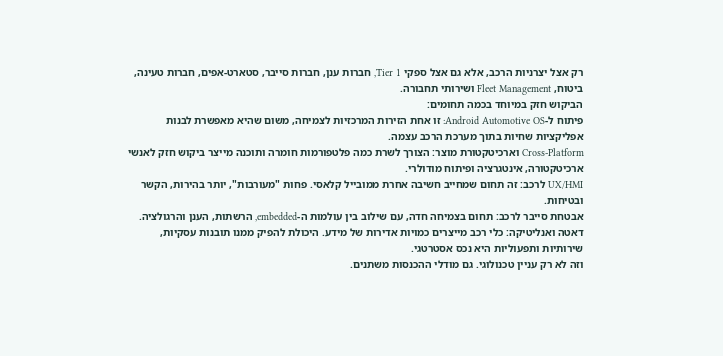רק אצל יצרניות הרכב, אלא גם אצל ספקי Tier 1, חברות ענן, חברות סייבר, סטארט-אפים, חברות טעינה, ביטוח, Fleet Management ושירותי תחבורה.
הביקוש חזק במיוחד בכמה תחומים:
פיתוח ל-Android Automotive OS: זו אחת הזירות המרכזיות לצמיחה, משום שהיא מאפשרת לבנות אפליקציות שחיות בתוך מערכת הרכב עצמה.
Cross-Platform וארכיטקטורת מוצר: הצורך לשרת כמה פלטפורמות חומרה ותוכנה מייצר ביקוש חזק לאנשי ארכיטקטורה, אינטגרציה ופיתוח מודולרי.
UX/HMI לרכב: זה תחום שמחייב חשיבה אחרת ממובייל קלאסי. פחות "מעורבות", יותר בהירות, הקשר ובטיחות.
אבטחת סייבר לרכב: תחום בצמיחה חדה, עם שילוב בין עולמות ה-embedded, הרשתות, הענן והרגולציה.
דאטה ואנליטיקה: כלי רכב מייצרים כמויות אדירות של מידע. היכולת להפיק ממנו תובנות עסקיות, שירותיות ותפעוליות היא נכס אסטרטגי.
וזה לא רק עניין טכנולוגי. גם מודלי ההכנסות משתנים.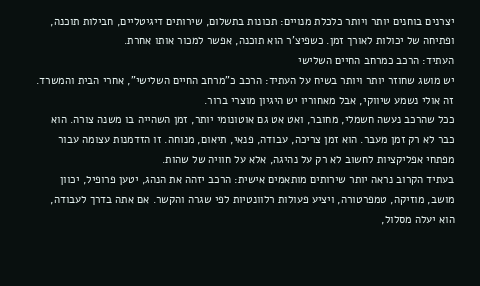יצרנים בוחנים יותר ויותר כלכלת מנויים: תכונות בתשלום, שירותים דיגיטליים, חבילות תוכנה, ופתיחה של יכולות לאורך זמן. כשפיצ'ר הוא תוכנה, אפשר למכור אותו אחרת.
העתיד: הרכב כמרחב החיים השלישי
יש מושג שחוזר יותר ויותר בשיח על העתיד: הרכב כ"מרחב החיים השלישי", אחרי הבית והמשרד. זה אולי נשמע שיווקי, אבל מאחוריו יש היגיון מוצרי ברור.
ככל שהרכב נעשה חשמלי, מחובר, ואט אט גם אוטונומי יותר, זמן השהייה בו משנה צורה. הוא כבר לא רק זמן מעבר. הוא זמן צריכה, עבודה, פנאי, תיאום, מנוחה. זו הזדמנות עצומה עבור מפתחי אפליקציות לחשוב לא רק על נהיגה, אלא על חוויה של שהות.
בעתיד הקרוב נראה יותר שירותים מותאמים אישית: הרכב יזהה את הנהג, יטען פרופיל, יכוון מושב, מוזיקה, טמפרטורה, ויציע פעולות רלוונטיות לפי שגרה והקשר. אם אתה בדרך לעבודה, הוא יעלה מסלול,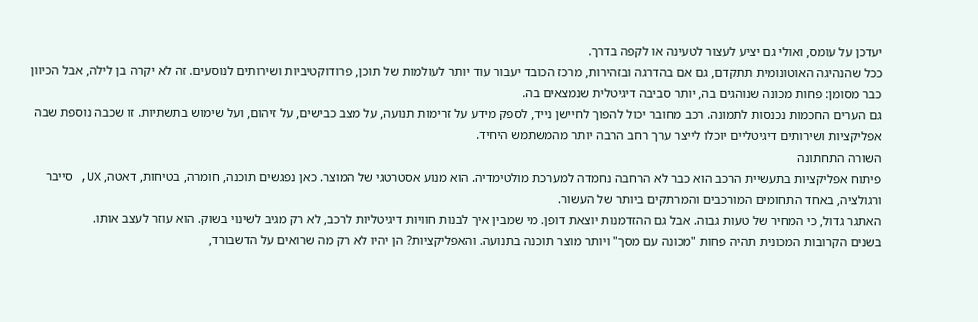יעדכן על עומס, ואולי גם יציע לעצור לטעינה או לקפה בדרך.
ככל שהנהיגה האוטונומית תתקדם, גם אם בהדרגה ובזהירות, מרכז הכובד יעבור עוד יותר לעולמות של תוכן, פרודוקטיביות ושירותים לנוסעים. זה לא יקרה בן לילה, אבל הכיוון כבר מסומן: פחות מכונה שנוהגים בה, יותר סביבה דיגיטלית שנמצאים בה.
גם הערים החכמות נכנסות לתמונה. רכב מחובר יכול להפוך לחיישן נייד, לספק מידע על זרימות תנועה, על מצב כבישים, על זיהום, ועל שימוש בתשתיות. זו שכבה נוספת שבה אפליקציות ושירותים דיגיטליים יוכלו לייצר ערך רחב הרבה יותר מהמשתמש היחיד.
השורה התחתונה
פיתוח אפליקציות בתעשיית הרכב הוא כבר לא הרחבה נחמדה למערכת מולטימדיה. הוא מנוע אסטרטגי של המוצר. כאן נפגשים תוכנה, חומרה, בטיחות, דאטה, UX, סייבר ורגולציה, באחד התחומים המורכבים והמרתקים ביותר של העשור.
האתגר גדול, כי המחיר של טעות גבוה. אבל גם ההזדמנות יוצאת דופן. מי שמבין איך לבנות חוויות דיגיטליות לרכב, לא רק מגיב לשינוי בשוק. הוא עוזר לעצב אותו.
בשנים הקרובות המכונית תהיה פחות "מכונה עם מסך" ויותר מוצר תוכנה בתנועה. והאפליקציות? הן יהיו לא רק מה שרואים על הדשבורד,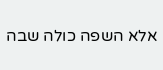אלא השפה כולה שבה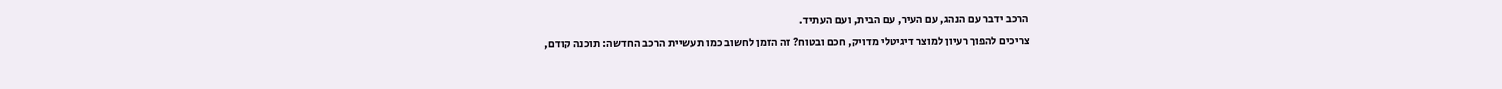הרכב ידבר עם הנהג, עם העיר, עם הבית, ועם העתיד.
צריכים להפוך רעיון למוצר דיגיטלי מדויק, חכם ובטוח? זה הזמן לחשוב כמו תעשיית הרכב החדשה: תוכנה קודם,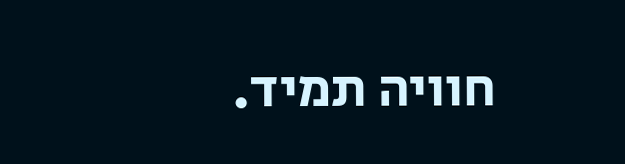חוויה תמיד.